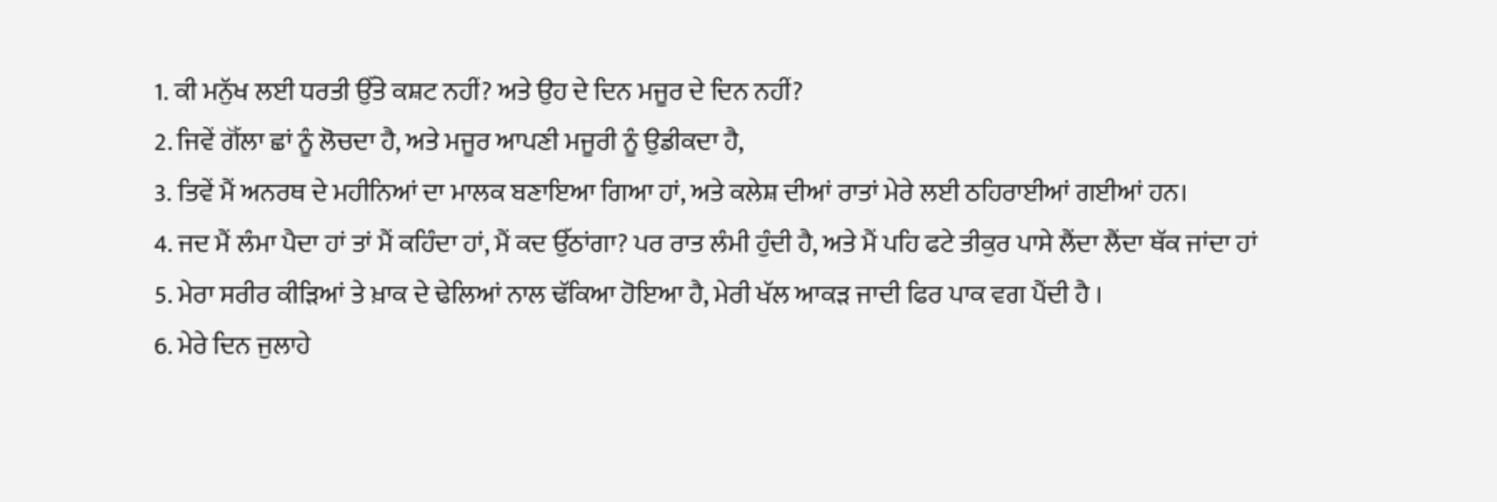1. ਕੀ ਮਨੁੱਖ ਲਈ ਧਰਤੀ ਉੱਤੇ ਕਸ਼ਟ ਨਹੀਂ? ਅਤੇ ਉਹ ਦੇ ਦਿਨ ਮਜੂਰ ਦੇ ਦਿਨ ਨਹੀਂ?
2. ਜਿਵੇਂ ਗੋੱਲਾ ਛਾਂ ਨੂੰ ਲੋਚਦਾ ਹੈ, ਅਤੇ ਮਜੂਰ ਆਪਣੀ ਮਜੂਰੀ ਨੂੰ ਉਡੀਕਦਾ ਹੈ,
3. ਤਿਵੇਂ ਮੈਂ ਅਨਰਥ ਦੇ ਮਹੀਨਿਆਂ ਦਾ ਮਾਲਕ ਬਣਾਇਆ ਗਿਆ ਹਾਂ, ਅਤੇ ਕਲੇਸ਼ ਦੀਆਂ ਰਾਤਾਂ ਮੇਰੇ ਲਈ ਠਹਿਰਾਈਆਂ ਗਈਆਂ ਹਨ।
4. ਜਦ ਮੈਂ ਲੰਮਾ ਪੈਦਾ ਹਾਂ ਤਾਂ ਮੈਂ ਕਹਿੰਦਾ ਹਾਂ, ਮੈਂ ਕਦ ਉੱਠਾਂਗਾ? ਪਰ ਰਾਤ ਲੰਮੀ ਹੁੰਦੀ ਹੈ, ਅਤੇ ਮੈਂ ਪਹਿ ਫਟੇ ਤੀਕੁਰ ਪਾਸੇ ਲੈਂਦਾ ਲੈਂਦਾ ਥੱਕ ਜਾਂਦਾ ਹਾਂ
5. ਮੇਰਾ ਸਰੀਰ ਕੀੜਿਆਂ ਤੇ ਖ਼ਾਕ ਦੇ ਢੇਲਿਆਂ ਨਾਲ ਢੱਕਿਆ ਹੋਇਆ ਹੈ, ਮੇਰੀ ਖੱਲ ਆਕੜ ਜਾਦੀ ਫਿਰ ਪਾਕ ਵਗ ਪੈਂਦੀ ਹੈ ।
6. ਮੇਰੇ ਦਿਨ ਜੁਲਾਹੇ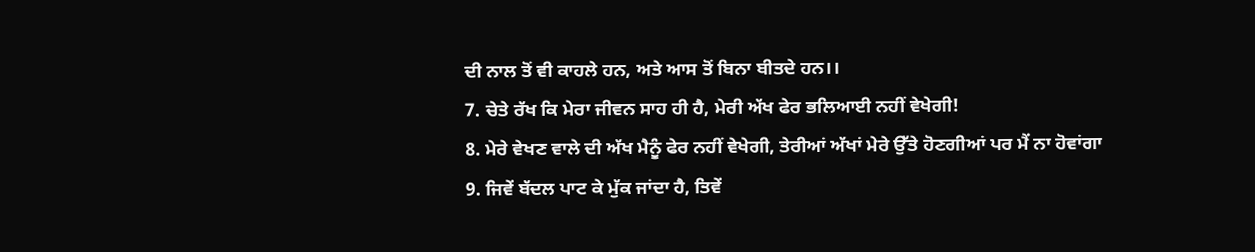ਦੀ ਨਾਲ ਤੋਂ ਵੀ ਕਾਹਲੇ ਹਨ, ਅਤੇ ਆਸ ਤੋਂ ਬਿਨਾ ਬੀਤਦੇ ਹਨ।।
7. ਚੇਤੇ ਰੱਖ ਕਿ ਮੇਰਾ ਜੀਵਨ ਸਾਹ ਹੀ ਹੈ, ਮੇਰੀ ਅੱਖ ਫੇਰ ਭਲਿਆਈ ਨਹੀਂ ਵੇਖੇਗੀ!
8. ਮੇਰੇ ਵੇਖਣ ਵਾਲੇ ਦੀ ਅੱਖ ਮੈਨੂੰ ਫੇਰ ਨਹੀਂ ਵੇਖੇਗੀ, ਤੇਰੀਆਂ ਅੱਖਾਂ ਮੇਰੇ ਉੱਤੇ ਹੋਣਗੀਆਂ ਪਰ ਮੈਂ ਨਾ ਹੋਵਾਂਗਾ
9. ਜਿਵੇਂ ਬੱਦਲ ਪਾਟ ਕੇ ਮੁੱਕ ਜਾਂਦਾ ਹੈ, ਤਿਵੇਂ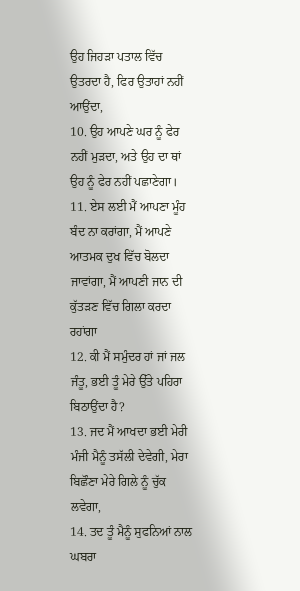ਉਹ ਜਿਹੜਾ ਪਤਾਲ ਵਿੱਚ ਉਤਰਦਾ ਹੈ, ਫਿਰ ਉਤਾਹਾਂ ਨਹੀਂ ਆਉਂਦਾ,
10. ਉਹ ਆਪਣੇ ਘਰ ਨੂੰ ਫੇਰ ਨਹੀਂ ਮੁੜਦਾ, ਅਤੇ ਉਹ ਦਾ ਥਾਂ ਉਹ ਨੂੰ ਫੇਰ ਨਹੀਂ ਪਛਾਣੇਗਾ।
11. ਏਸ ਲਈ ਮੈਂ ਆਪਣਾ ਮੂੰਹ ਬੰਦ ਨਾ ਕਰਾਂਗਾ, ਮੈਂ ਆਪਣੇ ਆਤਮਕ ਦੁਖ ਵਿੱਚ ਬੋਲਦਾ ਜਾਵਾਂਗਾ, ਮੈਂ ਆਪਣੀ ਜਾਨ ਦੀ ਕੁੱਤੜਣ ਵਿੱਚ ਗਿਲਾ ਕਰਦਾ ਰਹਾਂਗਾ
12. ਕੀ ਮੈਂ ਸਮੁੰਦਰ ਹਾਂ ਜਾਂ ਜਲ ਜੰਤੂ, ਭਈ ਤੂੰ ਮੇਰੇ ਉੱਤੇ ਪਹਿਰਾ ਬਿਠਾਉਂਦਾ ਹੈ?
13. ਜਦ ਮੈਂ ਆਖਦਾ ਭਈ ਮੇਰੀ ਮੰਜੀ ਮੈਨੂੰ ਤਸੱਲੀ ਦੇਵੇਗੀ, ਮੇਰਾ ਬਿਛੌਣਾ ਮੇਰੇ ਗਿਲੇ ਨੂੰ ਚੁੱਕ ਲਵੇਗਾ,
14. ਤਦ ਤੂੰ ਮੈਨੂੰ ਸੁਫਨਿਆਂ ਨਾਲ ਘਬਰਾ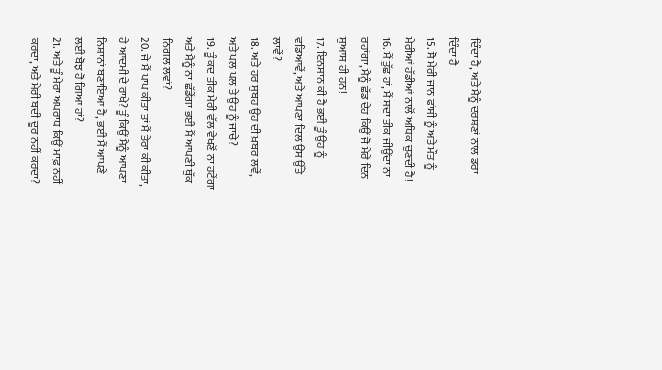ਦਿੰਦਾ ਹੈ, ਅਤੇ ਮੈਨੂੰ ਦਰਸ਼ਣਾਂ ਨਾਲ ਡਰਾ ਦਿੰਦਾ ਹੈ
15. ਸੋ ਮੇਰੀ ਜਾਨ ਫਾਂਸੀ ਨੂੰ ਅਤੇ ਮੌਤ ਨੂੰ ਮੇਰੀਆਂ ਹੱਡੀਆਂ ਨਾਲੋਂ ਅਧਿਕ ਚੁਣਦੀ ਹੈ!
16. ਮੈਂ ਤੁੱਛ ਹਾਂ, ਮੈਂ ਸਦਾ ਤੀਕ ਜੀਉਂਦਾ ਨਾ ਰਹਾਂਗਾ, ਮੈਨੂੰ ਛੱਡ ਦੇਹ ਕਿਉਂ ਜੋ ਮੇਰੇ ਦਿਨ ਸੁਆਸ ਹੀ ਹਨ!
17. ਇਨਸਾਨ ਕੀ ਹੈ ਭਈ ਤੂੰ ਉਹ ਨੂੰ ਵਡਿਆਵੇਂ, ਅਤੇ ਆਪਣਾ ਦਿਲ ਉਸ ਉੱਤੇ ਲਾਵੇਂ?
18. ਅਤੇ ਹਰ ਸੁਬਹ ਉਹ ਦੀ ਖ਼ਬਰ ਲਵੇਂ, ਅਤੇ ਪਲ ਪਲ ਤੇ ਉਹ ਨੂੰ ਜਾਚੇ?
19. ਤੂੰ ਕਦ ਤੀਕ ਮੇਰੀ ਵੱਲ ਵੇਖਣੋਂ ਨਾ ਹਟੇਂਗਾ ਅਤੇ ਮੈਨੂੰ ਨਾ ਛੱਡੇਂਗਾ ਭਈ ਮੈਂ ਆਪਣੀ ਥੁੱਕ ਨਿਗਲ ਲਵਾਂ?
20. ਜੇ ਮੈਂ ਪਾਪ ਕੀਤਾ ਤਾਂ ਮੈਂ ਤੇਰਾ ਕੀ ਕੀਤਾ, ਹੇ ਆਦਮੀ ਦੇ ਰਾਖੇ? ਤੂੰ ਕਿਉਂ ਮੈਨੂੰ ਆਪਣਾ ਨਿਸ਼ਾਨਾਂ ਬਣਾਇਆ ਹੈ, ਭਈ ਮੈਂ ਆਪਣੇ ਲਈ ਬੋਝ ਹੋ ਗਿਆ ਹਾਂ?
21. ਅਤੇ ਤੂੰ ਮੇਰਾ ਅਪਰਾਧ ਕਿਉਂ ਮਾਫ਼ ਨਹੀਂ ਕਰਦਾ, ਅਤੇ ਮੇਰੀ ਬਦੀ ਦੂਰ ਨਹੀਂ ਕਰਦਾ?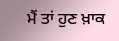ਮੈਂ ਤਾਂ ਹੁਣ ਖ਼ਾਕ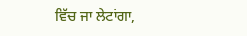ਵਿੱਚ ਜਾ ਲੇਟਾਂਗਾ,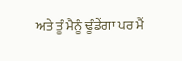ਅਤੇ ਤੂੰ ਮੈਨੂੰ ਢੂੰਡੇਂਗਾ ਪਰ ਮੈਂ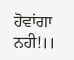ਹੋਵਾਂਗਾ ਨਹੀ!।।